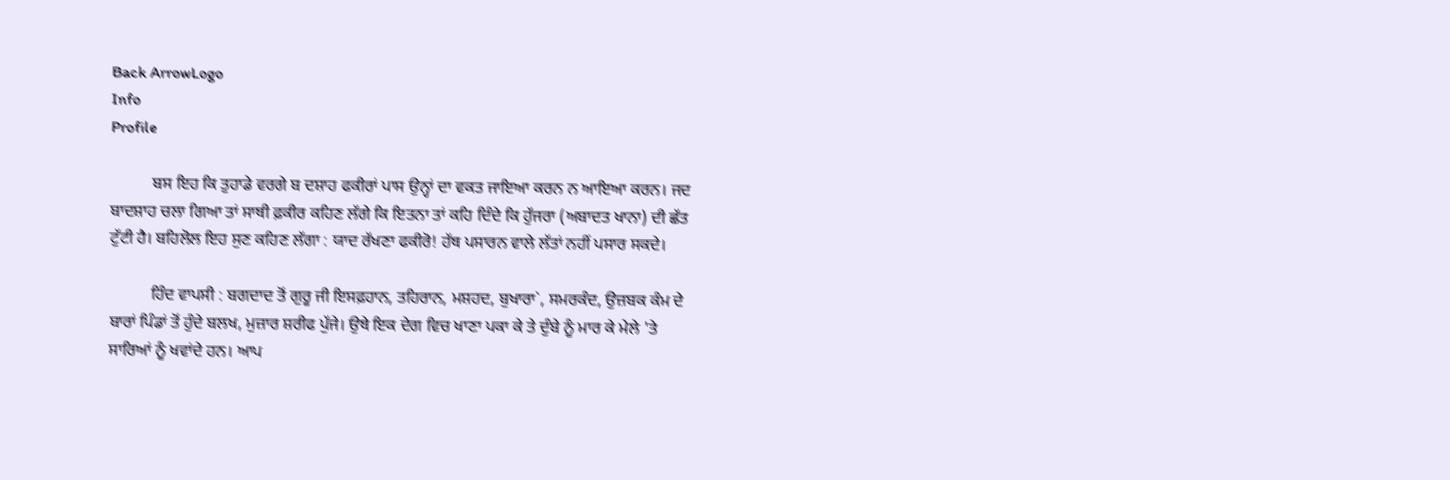Back ArrowLogo
Info
Profile

          ਬਸ ਇਹ ਕਿ ਤੁਹਾਡੇ ਵਰਗੇ ਬ ਦਸ਼ਾਹ ਫਕੀਰਾਂ ਪਾਸ ਉਨ੍ਹਾਂ ਦਾ ਵਕਤ ਜਾਇਆ ਕਰਨ ਨ ਆਇਆ ਕਰਨ। ਜਦ ਬਾਦਸ਼ਾਹ ਚਲਾ ਗਿਆ ਤਾਂ ਸਾਥੀ ਫ਼ਕੀਰ ਕਹਿਣ ਲੱਗੇ ਕਿ ਇਤਨਾ ਤਾਂ ਕਹਿ ਦਿੰਦੇ ਕਿ ਹੁੱਜਰਾ (ਅਬਾਦਤ ਖਾਨਾ) ਦੀ ਛੱਤ ਟੁੱਟੀ ਹੈ। ਬਹਿਲੋਲ ਇਹ ਸੁਣ ਕਹਿਣ ਲੱਗਾ : ਯਾਦ ਰੱਖਣਾ ਫਕੀਰੋ! ਹੱਥ ਪਸਾਰਨ ਵਾਲੇ ਲੱਤਾਂ ਨਹੀਂ ਪਸਾਰ ਸਕਦੇ।

          ਹਿੰਦ ਵਾਪਸੀ : ਬਗਦਾਦ ਤੋਂ ਗੁਰੂ ਜੀ ਇਸਫ਼ਹਾਨ, ਤਹਿਰਾਨ, ਮਸ਼ਹਦ, ਬੁਖਾਰਾ`, ਸਮਰਕੰਦ, ਉਜ਼ਬਕ ਕੰਮ ਦੇ ਬਾਰਾਂ ਪਿੰਡਾਂ ਤੋਂ ਹੁੰਦੇ ਬਲਖ, ਮੁਜ਼ਾਰ ਸ਼ਰੀਫ ਪੁੱਜੇ। ਉਥੇ ਇਕ ਦੇਗ ਵਿਚ ਖਾਣਾ ਪਕਾ ਕੇ ਤੇ ਦੁੰਬੇ ਨੂੰ ਮਾਰ ਕੇ ਮੇਲੇ 'ਤੇ ਸਾਰਿਆਂ ਨੂੰ ਖਵਾਂਦੇ ਹਨ। ਆਪ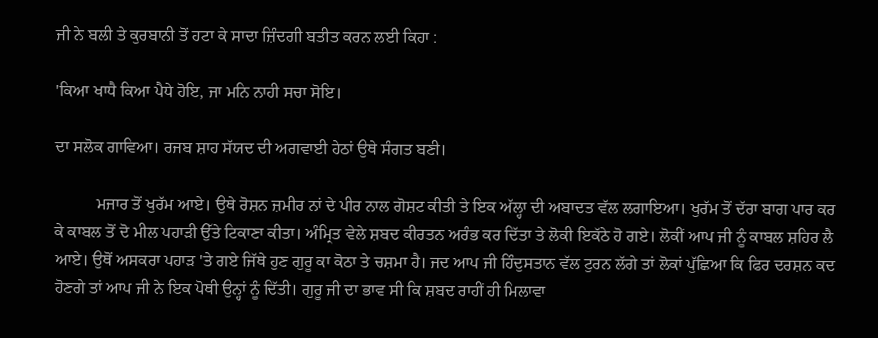ਜੀ ਨੇ ਬਲੀ ਤੇ ਕੁਰਬਾਨੀ ਤੋਂ ਹਟਾ ਕੇ ਸਾਦਾ ਜ਼ਿੰਦਗੀ ਬਤੀਤ ਕਰਨ ਲਈ ਕਿਹਾ :

'ਕਿਆ ਖਾਧੈ ਕਿਆ ਪੈਧੇ ਹੋਇ, ਜਾ ਮਨਿ ਨਾਹੀ ਸਚਾ ਸੋਇ।

ਦਾ ਸਲੋਕ ਗਾਵਿਆ। ਰਜਬ ਸ਼ਾਹ ਸੱਯਦ ਦੀ ਅਗਵਾਈ ਹੇਠਾਂ ਉਥੇ ਸੰਗਤ ਬਣੀ।

          ਮਜਾਰ ਤੋਂ ਖੁਰੱਮ ਆਏ। ਉਥੇ ਰੋਸ਼ਨ ਜ਼ਮੀਰ ਨਾਂ ਦੇ ਪੀਰ ਨਾਲ ਗੋਸ਼ਟ ਕੀਤੀ ਤੇ ਇਕ ਅੱਲ੍ਹਾ ਦੀ ਅਬਾਦਤ ਵੱਲ ਲਗਾਇਆ। ਖੁਰੱਮ ਤੋਂ ਦੱਰਾ ਬਾਗ ਪਾਰ ਕਰ ਕੇ ਕਾਬਲ ਤੋਂ ਦੋ ਮੀਲ ਪਹਾੜੀ ਉੱਤੇ ਟਿਕਾਣਾ ਕੀਤਾ। ਅੰਮ੍ਰਿਤ ਵੇਲੇ ਸ਼ਬਦ ਕੀਰਤਨ ਅਰੰਭ ਕਰ ਦਿੱਤਾ ਤੇ ਲੋਕੀ ਇਕੱਠੇ ਹੋ ਗਏ। ਲੋਕੀਂ ਆਪ ਜੀ ਨੂੰ ਕਾਬਲ ਸ਼ਹਿਰ ਲੈ ਆਏ। ਉਥੋਂ ਅਸਕਰਾ ਪਹਾੜ 'ਤੇ ਗਏ ਜਿੱਥੇ ਹੁਣ ਗੁਰੂ ਕਾ ਕੋਠਾ ਤੇ ਚਸ਼ਮਾ ਹੈ। ਜਦ ਆਪ ਜੀ ਹਿੰਦੁਸਤਾਨ ਵੱਲ ਟੁਰਨ ਲੱਗੇ ਤਾਂ ਲੋਕਾਂ ਪੁੱਛਿਆ ਕਿ ਫਿਰ ਦਰਸ਼ਨ ਕਦ ਹੋਣਗੇ ਤਾਂ ਆਪ ਜੀ ਨੇ ਇਕ ਪੋਥੀ ਉਨ੍ਹਾਂ ਨੂੰ ਦਿੱਤੀ। ਗੁਰੂ ਜੀ ਦਾ ਭਾਵ ਸੀ ਕਿ ਸ਼ਬਦ ਰਾਹੀਂ ਹੀ ਮਿਲਾਵਾ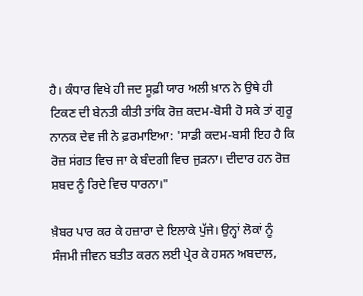ਹੈ। ਕੰਧਾਰ ਵਿਖੇ ਹੀ ਜਦ ਸੂਫ਼ੀ ਯਾਰ ਅਲੀ ਖ਼ਾਨ ਨੇ ਉਥੇ ਹੀ ਟਿਕਣ ਦੀ ਬੇਨਤੀ ਕੀਤੀ ਤਾਂਕਿ ਰੋਜ਼ ਕਦਮ-ਬੋਸੀ ਹੋ ਸਕੇ ਤਾਂ ਗੁਰੂ ਨਾਨਕ ਦੇਵ ਜੀ ਨੇ ਫ਼ਰਮਾਇਆ: 'ਸਾਡੀ ਕਦਮ-ਬਸੀ ਇਹ ਹੈ ਕਿ ਰੋਜ਼ ਸਂਗਤ ਵਿਚ ਜਾ ਕੇ ਬੰਦਗੀ ਵਿਚ ਜੁੜਨਾ। ਦੀਦਾਰ ਹਨ ਰੋਜ਼ ਸ਼ਬਦ ਨੂੰ ਰਿਦੇ ਵਿਚ ਧਾਰਨਾ।"

ਖ਼ੈਬਰ ਪਾਰ ਕਰ ਕੇ ਹਜ਼ਾਰਾ ਦੇ ਇਲਾਕੇ ਪੁੱਜੇ। ਉਨ੍ਹਾਂ ਲੋਕਾਂ ਨੂੰ ਸੰਜਮੀ ਜੀਵਨ ਬਤੀਤ ਕਰਨ ਲਈ ਪ੍ਰੇਰ ਕੇ ਹਸਨ ਅਬਦਾਲ,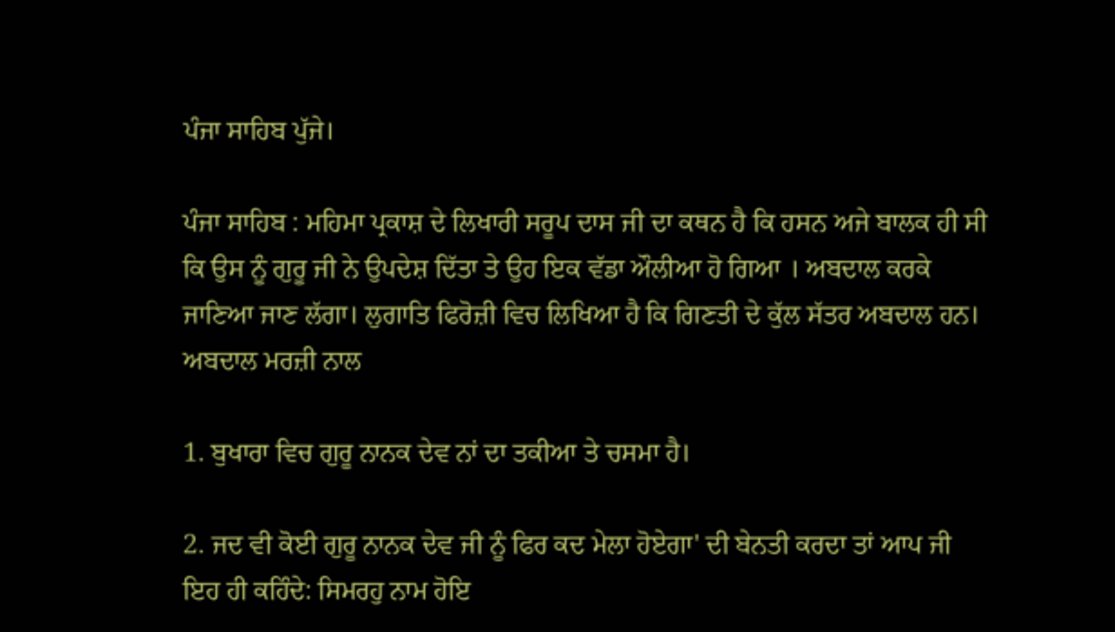ਪੰਜਾ ਸਾਹਿਬ ਪੁੱਜੇ।

ਪੰਜਾ ਸਾਹਿਬ : ਮਹਿਮਾ ਪ੍ਰਕਾਸ਼ ਦੇ ਲਿਖਾਰੀ ਸਰੂਪ ਦਾਸ ਜੀ ਦਾ ਕਥਨ ਹੈ ਕਿ ਹਸਨ ਅਜੇ ਬਾਲਕ ਹੀ ਸੀ ਕਿ ਉਸ ਨੂੰ ਗੁਰੂ ਜੀ ਨੇ ਉਪਦੇਸ਼ ਦਿੱਤਾ ਤੇ ਉਹ ਇਕ ਵੱਡਾ ਔਲੀਆ ਹੋ ਗਿਆ । ਅਬਦਾਲ ਕਰਕੇ ਜਾਣਿਆ ਜਾਣ ਲੱਗਾ। ਲੁਗਾਤਿ ਫਿਰੋਜ਼ੀ ਵਿਚ ਲਿਖਿਆ ਹੈ ਕਿ ਗਿਣਤੀ ਦੇ ਕੁੱਲ ਸੱਤਰ ਅਬਦਾਲ ਹਨ। ਅਬਦਾਲ ਮਰਜ਼ੀ ਨਾਲ

1. ਬੁਖਾਰਾ ਵਿਚ ਗੁਰੂ ਨਾਨਕ ਦੇਵ ਨਾਂ ਦਾ ਤਕੀਆ ਤੇ ਚਸਮਾ ਹੈ।

2. ਜਦ ਵੀ ਕੋਈ ਗੁਰੂ ਨਾਨਕ ਦੇਵ ਜੀ ਨੂੰ ਫਿਰ ਕਦ ਮੇਲਾ ਹੋਏਗਾ' ਦੀ ਬੇਨਤੀ ਕਰਦਾ ਤਾਂ ਆਪ ਜੀ ਇਹ ਹੀ ਕਹਿੰਦੇ: ਸਿਮਰਹੁ ਨਾਮ ਹੋਇ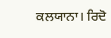ਕਲਯਾਨਾ। ਰਿਦੋ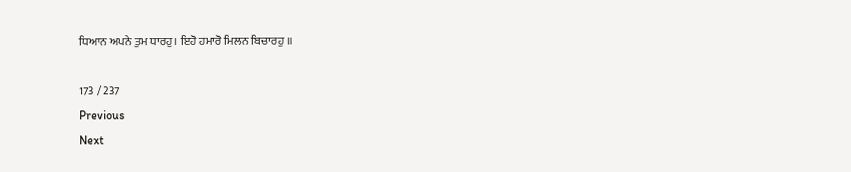ਧਿਆਨ ਅਪਨੇ ਤੁਮ ਧਾਰਹੁ। ਇਹੋ ਹਮਾਰੋ ਮਿਲਨ ਬਿਚਾਰਹੁ ॥

173 / 237
Previous
Next